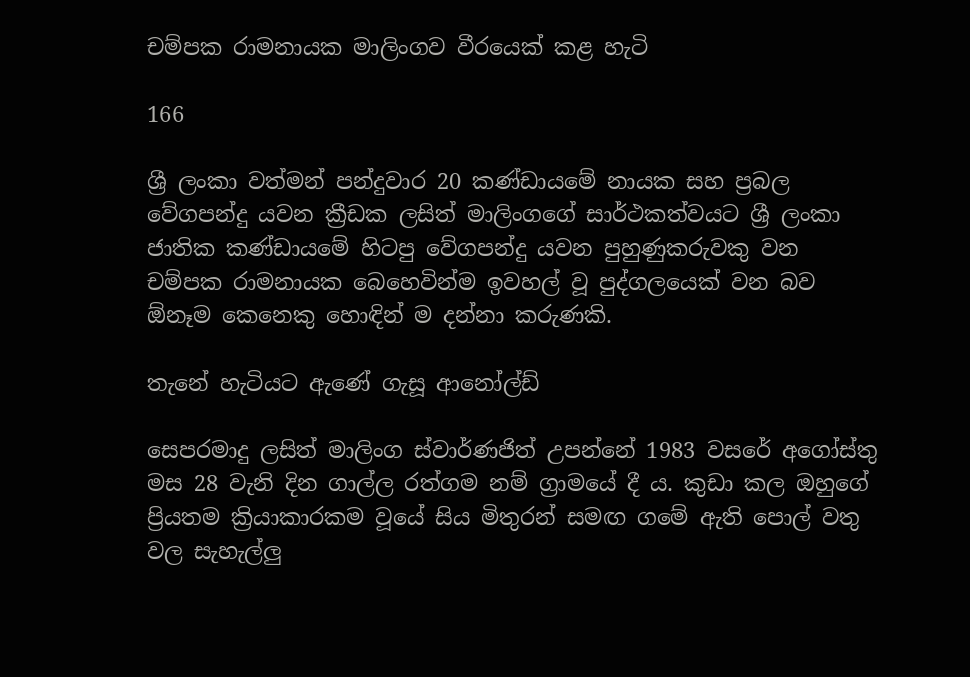චම්පක රාමනායක මාලිංගව වීරයෙක් කළ හැටි

166

ශ්‍රී ලංකා වත්මන් පන්දුවාර 20 කණ්ඩායමේ නායක සහ ප්‍රබල වේගපන්දු යවන ක්‍රීඩක ලසිත් මාලිංගගේ සාර්ථකත්වයට ශ්‍රී ලංකා ජාතික කණ්ඩායමේ හිටපු වේගපන්දු යවන පුහුණුකරුවකු වන චම්පක රාමනායක බෙහෙවින්ම ඉවහල් වූ පුද්ගලයෙක් වන බව ඕනෑම කෙනෙකු හොඳින් ම දන්නා කරුණකි.

තැනේ හැටියට ඇණේ ගැසූ ආනෝල්ඩ්

සෙපරමාදු ලසිත් මාලිංග ස්වාර්ණජිත් උපන්නේ 1983 වසරේ අගෝස්තු මස 28 වැනි දින ගාල්ල රත්ගම නම් ග්‍රාමයේ දී ය. කුඩා කල ඔහුගේ ප්‍රියතම ක්‍රියාකාරකම වූයේ සිය මිතුරන් සමඟ ගමේ ඇති පොල් වතු වල සැහැල්ලු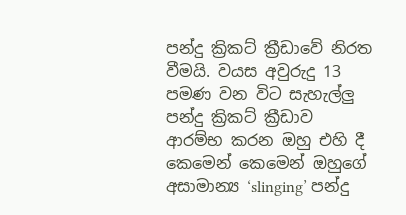පන්දු ක්‍රිකට් ක්‍රීඩාවේ නිරත වීමයි. වයස අවුරුදු 13 පමණ වන විට සැහැල්ලු පන්දු ක්‍රිකට් ක්‍රීඩාව ආරම්භ කරන ඔහු එහි දී කෙමෙන් කෙමෙන් ඔහුගේ අසාමාන්‍ය ‘slinging’ පන්දු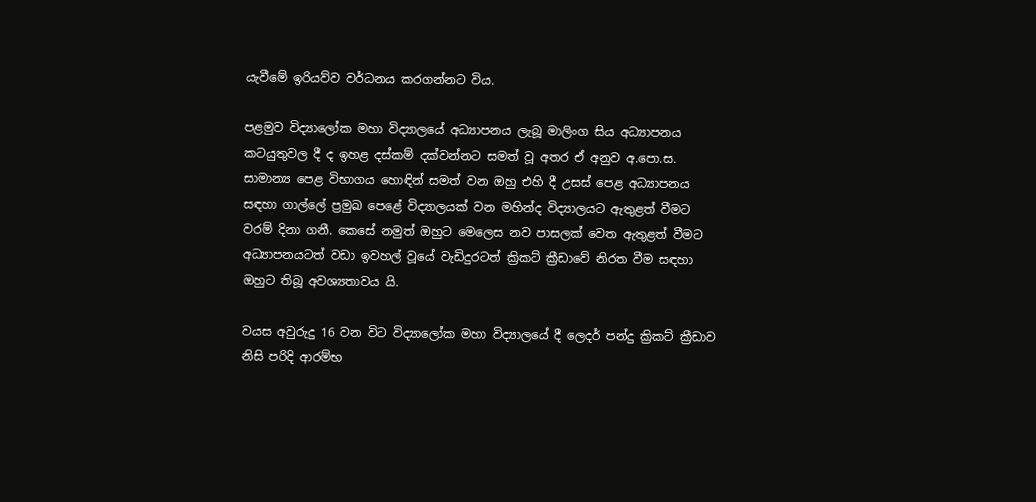යැවීමේ ඉරියව්ව වර්ධනය කරගන්නට විය.

පළමුව විද්‍යාලෝක මහා විද්‍යාලයේ අධ්‍යාපනය ලැබූ මාලිංග සිය අධ්‍යාපනය කටයුතුවල දී ද ඉහළ දස්කම් දක්වන්නට සමත් වූ අතර ඒ අනුව අ.පො.ස. සාමාන්‍ය පෙළ විභාගය හොඳින් සමත් වන ඔහු එහි දී උසස් පෙළ අධ්‍යාපනය සඳහා ගාල්ලේ ප්‍රමුඛ පෙළේ විද්‍යාලයක් වන මහින්ද විද්‍යාලයට ඇතුළත් වීමට වරම් දිනා ගනී. කෙසේ නමුත් ඔහුට මෙලෙස නව පාසලක් වෙත ඇතුළත් වීමට අධ්‍යාපනයටත් වඩා ඉවහල් වූයේ වැඩිදුරටත් ක්‍රිකට් ක්‍රීඩාවේ නිරත වීම සඳහා ඔහුට තිබූ අවශ්‍යතාවය යි.

වයස අවුරුදු 16 වන විට විද්‍යාලෝක මහා විද්‍යාලයේ දී ලෙදර් පන්දු ක්‍රිකට් ක්‍රීඩාව නිසි පරිදි ආරම්භ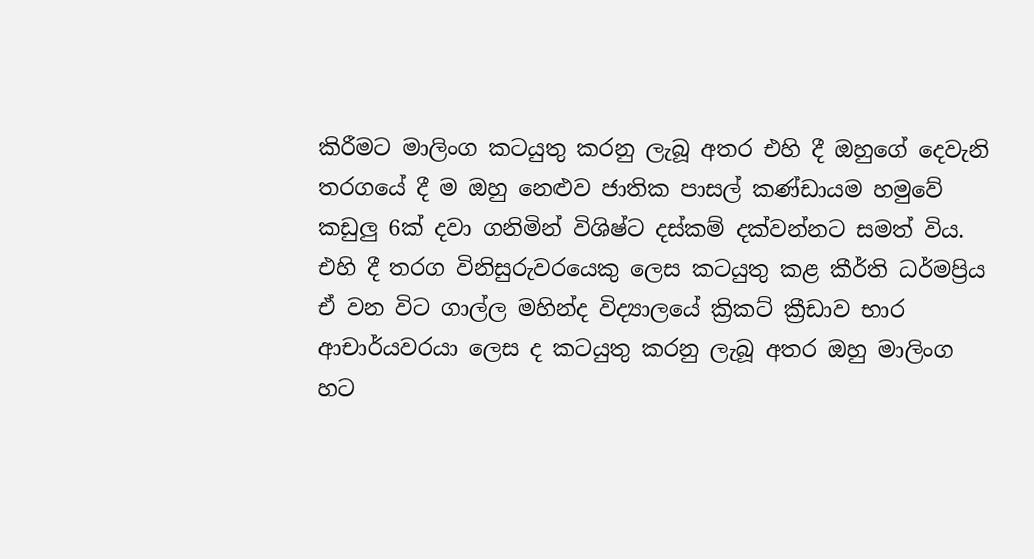කිරීමට මාලිංග කටයුතු කරනු ලැබූ අතර එහි දී ඔහුගේ දෙවැනි තරගයේ දී ම ඔහු නෙළුව ජාතික පාසල් කණ්ඩායම හමුවේ කඩුලු 6ක් දවා ගනිමින් විශිෂ්ට දස්කම් දක්වන්නට සමත් විය. එහි දී තරග විනිසුරුවරයෙකු ලෙස කටයුතු කළ කීර්ති ධර්මප්‍රිය ඒ වන විට ගාල්ල මහින්ද විද්‍යාලයේ ක්‍රිකට් ක්‍රීඩාව භාර ආචාර්යවරයා ලෙස ද කටයුතු කරනු ලැබූ අතර ඔහු මාලිංග හට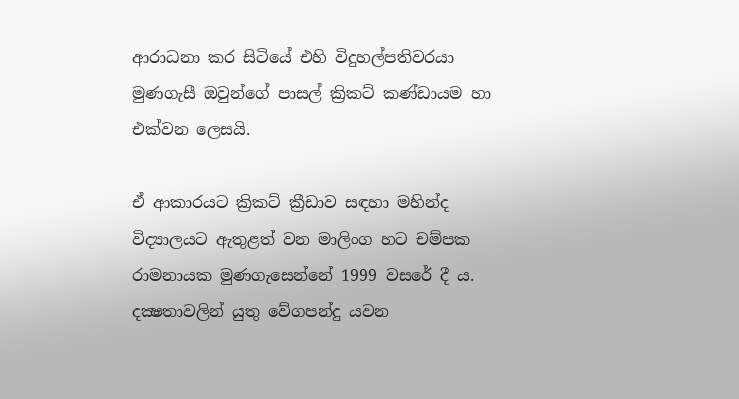ආරාධනා කර සිටියේ එහි විදුහල්පතිවරයා මුණගැසී ඔවුන්ගේ පාසල් ක්‍රිකට් කණ්ඩායම හා එක්වන ලෙසයි.

ඒ ආකාරයට ක්‍රිකට් ක්‍රීඩාව සඳහා මහින්ද විද්‍යාලයට ඇතුළත් වන මාලිංග හට චම්පක රාමනායක මුණගැසෙන්නේ 1999 වසරේ දී ය. දක්‍ෂතාවලින් යුතු වේගපන්දු යවන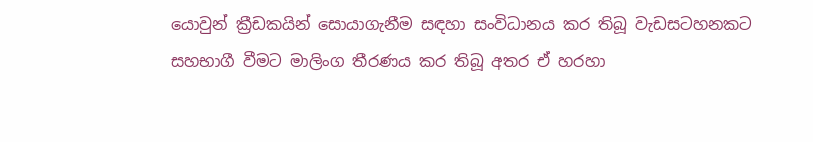යොවුන් ක්‍රීඩකයින් සොයාගැනීම සඳහා සංවිධානය කර තිබූ වැඩසටහනකට සහභාගී වීමට මාලිංග තීරණය කර තිබූ අතර ඒ හරහා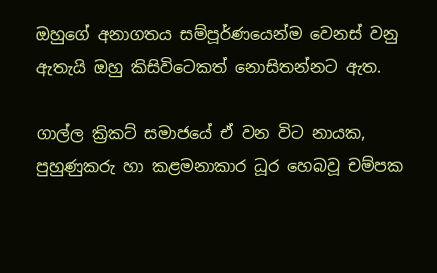ඔහුගේ අනාගතය සම්පූර්ණයෙන්ම වෙනස් වනු ඇතැයි ඔහු කිසිවිටෙකත් නොසිතන්නට ඇත.

ගාල්ල ක්‍රිකට් සමාජයේ ඒ වන විට නායක, පුහුණුකරු හා කළමනාකාර ධූර හෙබවූ චම්පක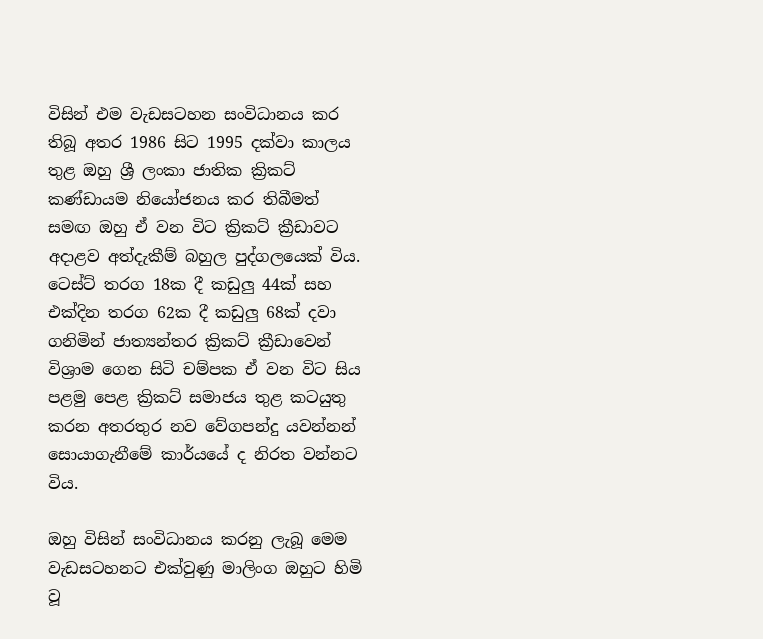විසින් එම වැඩසටහන සංවිධානය කර තිබූ අතර 1986 සිට 1995 දක්වා කාලය තුළ ඔහු ශ්‍රී ලංකා ජාතික ක්‍රිකට් කණ්ඩායම නියෝජනය කර තිබීමත් සමඟ ඔහු ඒ වන විට ක්‍රිකට් ක්‍රීඩාවට අදාළව අත්දැකීම් බහුල පුද්ගලයෙක් විය. ටෙස්ට් තරග 18ක දී කඩුලු 44ක් සහ එක්දින තරග 62ක දී කඩුලු 68ක් දවා ගනිමින් ජාත්‍යන්තර ක්‍රිකට් ක්‍රීඩාවෙන් විශ්‍රාම ගෙන සිටි චම්පක ඒ වන විට සිය පළමු පෙළ ක්‍රිකට් සමාජය තුළ කටයුතු කරන අතරතුර නව වේගපන්දු යවන්නන් සොයාගැනීමේ කාර්යයේ ද නිරත වන්නට විය.

ඔහු විසින් සංවිධානය කරනු ලැබූ මෙම වැඩසටහනට එක්වුණු මාලිංග ඔහුට හිමි වූ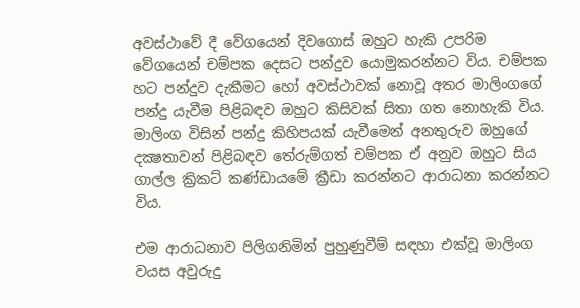අවස්ථාවේ දී වේගයෙන් දිවගොස් ඔහුට හැකි උපරිම වේගයෙන් චම්පක දෙසට පන්දුව යොමුකරන්නට විය. චම්පක හට පන්දුව දැකීමට හෝ අවස්ථාවක් නොවූ අතර මාලිංගගේ පන්දු යැවීම පිළිබඳව ඔහුට කිසිවක් සිතා ගත නොහැකි විය. මාලිංග විසින් පන්දු කිහිපයක් යැවීමෙන් අනතුරුව ඔහුගේ දක්‍ෂතාවන් පිළිබඳව තේරුම්ගත් චම්පක ඒ අනුව ඔහුට සිය ගාල්ල ක්‍රිකට් කණ්ඩායමේ ක්‍රීඩා කරන්නට ආරාධනා කරන්නට විය.

එම ආරාධනාව පිලිගනිමින් පුහුණුවීම් සඳහා එක්වූ මාලිංග වයස අවුරුදු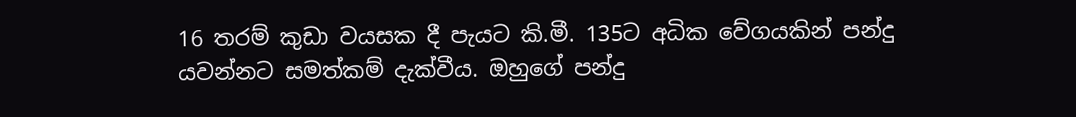16 තරම් කුඩා වයසක දී පැයට කි.මී. 135ට අධික වේගයකින් පන්දු යවන්නට සමත්කම් දැක්වීය. ඔහුගේ පන්දු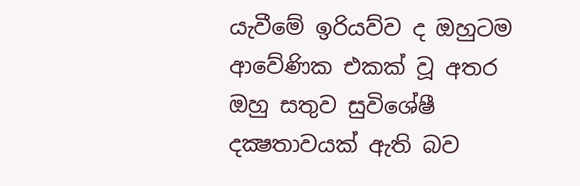යැවීමේ ඉරියව්ව ද ඔහුටම ආවේණික එකක් වූ අතර ඔහු සතුව සුවිශේෂී දක්‍ෂතාවයක් ඇති බව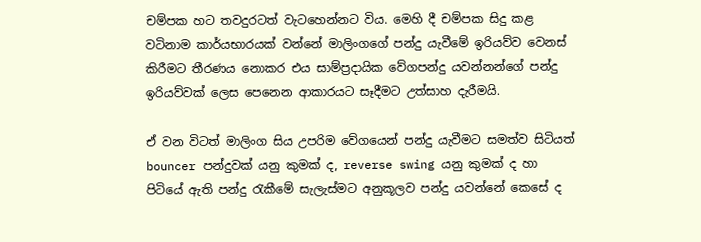චම්පක හට තවදුරටත් වැටහෙන්නට විය. මෙහි දී චම්පක සිදු කළ වටිනාම කාර්යභාරයක් වන්නේ මාලිංගගේ පන්දු යැවීමේ ඉරියව්ව වෙනස් කිරීමට තීරණය නොකර එය සාම්ප්‍රදායික වේගපන්දු යවන්නන්ගේ පන්දු ඉරියව්වක් ලෙස පෙනෙන ආකාරයට සෑදීමට උත්සාහ දැරීමයි.

ඒ වන විටත් මාලිංග සිය උපරිම වේගයෙන් පන්දු යැවීමට සමත්ව සිටියත් bouncer පන්දුවක් යනු කුමක් ද, reverse swing යනු කුමක් ද හා පිටියේ ඇති පන්දු රැකීමේ සැලැස්මට අනුකූලව පන්දු යවන්නේ කෙසේ ද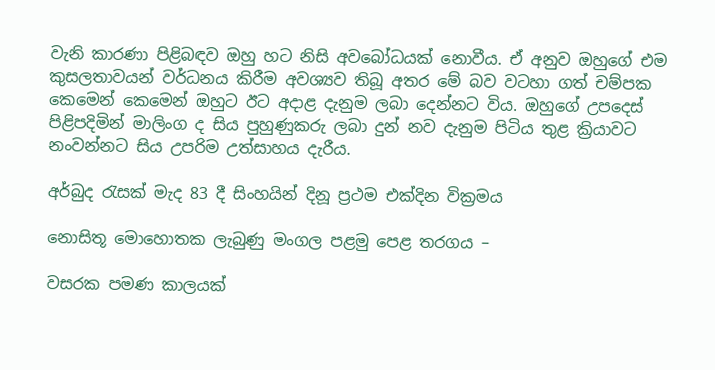වැනි කාරණා පිළිබඳව ඔහු හට නිසි අවබෝධයක් නොවීය. ඒ අනුව ඔහුගේ එම කුසලතාවයන් වර්ධනය කිරීම අවශ්‍යව තිබූ අතර මේ බව වටහා ගත් චම්පක කෙමෙන් කෙමෙන් ඔහුට ඊට අදාළ දැනුම ලබා දෙන්නට විය. ඔහුගේ උපදෙස් පිළිපදිමින් මාලිංග ද සිය පුහුණුකරු ලබා දුන් නව දැනුම පිටිය තුළ ක්‍රියාවට නංවන්නට සිය උපරිම උත්සාහය දැරීය.

අර්බුද රැසක් මැද 83 දී සිංහයින් දිනූ ප්‍රථම එක්දින වික්‍රමය

නොසිතූ මොහොතක ලැබුණු මංගල පළමු පෙළ තරගය –

වසරක පමණ කාලයක්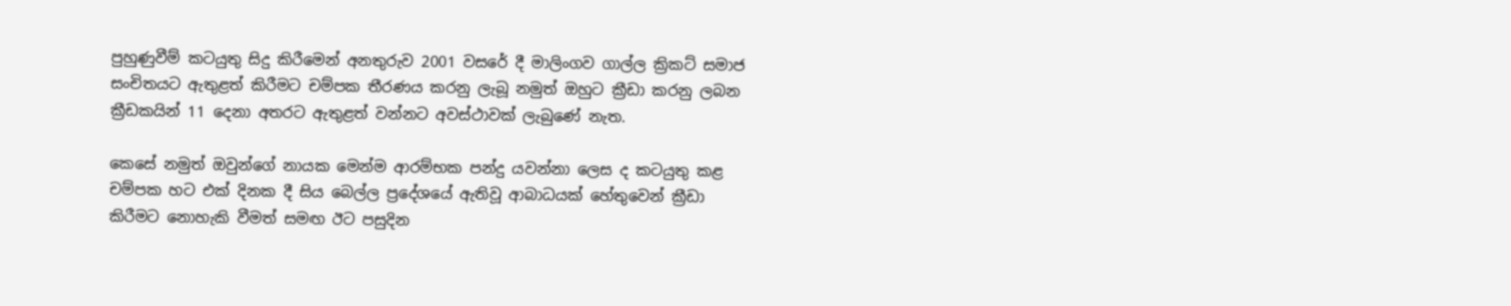පුහුණුවීම් කටයුතු සිදු කිරීමෙන් අනතුරුව 2001 වසරේ දී මාලිංගව ගාල්ල ක්‍රිකට් සමාජ සංචිතයට ඇතුළත් කිරීමට චම්පක තීරණය කරනු ලැබූ නමුත් ඔහුට ක්‍රීඩා කරනු ලබන ක්‍රීඩකයින් 11 දෙනා අතරට ඇතුළත් වන්නට අවස්ථාවක් ලැබුණේ නැත.

කෙසේ නමුත් ඔවුන්ගේ නායක මෙන්ම ආරම්භක පන්දු යවන්නා ලෙස ද කටයුතු කළ චම්පක හට එක් දිනක දී සිය බෙල්ල ප්‍රදේශයේ ඇතිවූ ආබාධයක් හේතුවෙන් ක්‍රීඩා කිරීමට නොහැකි වීමත් සමඟ ඊට පසුදින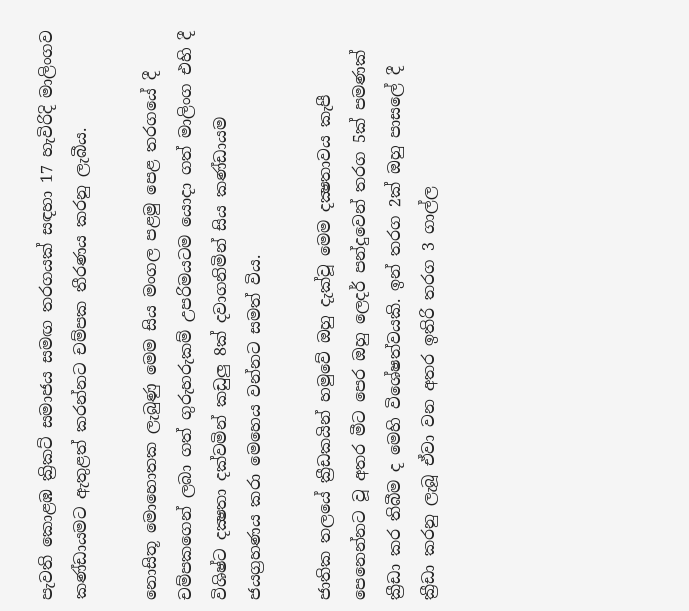පැවති කොළඹ ක්‍රිකට් සමාජය සමඟ තරගයක් සඳහා 17 හැවිරිදි මාලිංගව කණ්ඩායමට ඇතුළත් කරන්නට චම්පක තීරණය කරනු ලැබීය.

නොසිතූ මොහොතක ලැබුණු මෙම සිය මංගල පළමු පෙළ තරගයේ දී චම්පකගෙන් ලබා ගත් ගුරුහරුකම් උපරිමයටම යොදා ගත් මාලිංග එහි දී විශිෂ්ට දක්‍ෂතා දක්වමින් කඩුලු 8ක් දවාගනිමින් සිය කණ්ඩායම ජයග්‍රහණය කරා මෙහෙය වන්නට සමත් විය.

ජාතික තලයේ ක්‍රීඩකයින් හමුවේ ඔහු දැක්වූ මෙම දක්‍ෂතාවය කැපී පෙනෙන්නට වූ අතර මීට පෙර ඔහු ලෙදර් පන්දුවෙන් තරග 5ක් පමණක් ක්‍රීඩා කර තිබීම ද මෙහි විශේෂත්වයකි. ඉන් තරග 2ක් ඔහු පාසලේ දී ක්‍රීඩා කරනු ලැබූ ඒවා වන අතර ඉතිරි තරග 3 ගාල්ල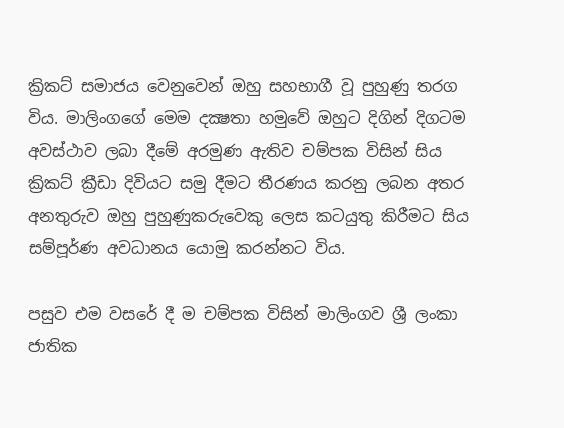ක්‍රිකට් සමාජය වෙනුවෙන් ඔහු සහභාගී වූ පුහුණු තරග විය. මාලිංගගේ මෙම දක්‍ෂතා හමුවේ ඔහුට දිගින් දිගටම අවස්ථාව ලබා දීමේ අරමුණ ඇතිව චම්පක විසින් සිය ක්‍රිකට් ක්‍රීඩා දිවියට සමු දීමට තීරණය කරනු ලබන අතර අනතුරුව ඔහු පුහුණුකරුවෙකු ලෙස කටයුතු කිරීමට සිය සම්පූර්ණ අවධානය යොමු කරන්නට විය.

පසුව එම වසරේ දී ම චම්පක විසින් මාලිංගව ශ්‍රී ලංකා ජාතික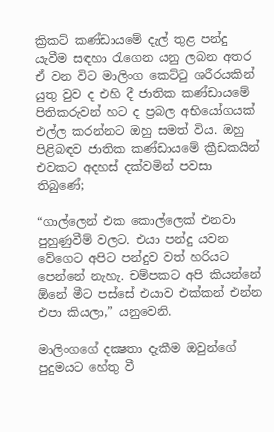ක්‍රිකට් කණ්ඩායමේ දැල් තුළ පන්දු යැවීම සඳහා රැගෙන යනු ලබන අතර ඒ වන විට මාලිංග කෙට්ටු ශරීරයකින් යුතු වුව ද එහි දී ජාතික කණ්ඩායමේ පිතිකරුවන් හට ද ප්‍රබල අභියෝගයක් එල්ල කරන්නට ඔහු සමත් විය. ඔහු පිළිබඳව ජාතික කණ්ඩායමේ ක්‍රීඩකයින් එවකට අදහස් දක්වමින් පවසා තිබුණේ;

“ගාල්ලෙන් එක කොල්ලෙක් එනවා පුහුණුවීම් වලට. එයා පන්දු යවන වේගෙට අපිට පන්දුව වත් හරියට පෙන්නේ නැහැ. චම්පකට අපි කියන්නේ ඕනේ මීට පස්සේ එයාව එක්කන් එන්න එපා කියලා,” යනුවෙනි.

මාලිංගගේ දක්‍ෂතා දැකීම ඔවුන්ගේ පුදුමයට හේතු වී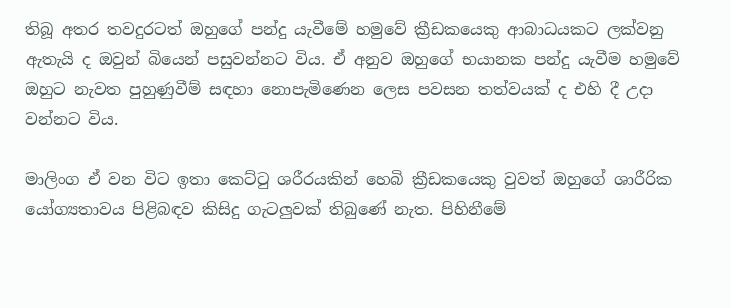තිබූ අතර තවදුරටත් ඔහුගේ පන්දු යැවීමේ හමුවේ ක්‍රීඩකයෙකු ආබාධයකට ලක්වනු ඇතැයි ද ඔවුන් බියෙන් පසුවන්නට විය. ඒ අනුව ඔහුගේ භයානක පන්දු යැවීම හමුවේ ඔහුට නැවත පුහුණුවීම් සඳහා නොපැමිණෙන ලෙස පවසන තත්වයක් ද එහි දී උදා වන්නට විය.

මාලිංග ඒ වන විට ඉතා කෙට්ටු ශරීරයකින් හෙබි ක්‍රීඩකයෙකු වුවත් ඔහුගේ ශාරීරික යෝග්‍යතාවය පිළිබඳව කිසිදු ගැටලුවක් තිබුණේ නැත. පිහිනීමේ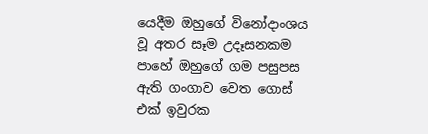යෙදීම ඔහුගේ විනෝදාංශය වූ අතර සෑම උදෑසනකම පාහේ ඔහුගේ ගම පසුපස ඇති ගංගාව වෙත ගොස් එක් ඉවුරක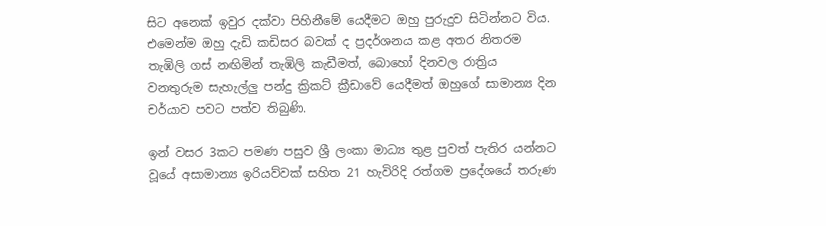සිට අනෙක් ඉවුර දක්වා පිහිනීමේ යෙදීමට ඔහු පුරුදුව සිටින්නට විය. එමෙන්ම ඔහු දැඩි කඩිසර බවක් ද ප්‍රදර්ශනය කළ අතර නිතරම තැඹිලි ගස් නඟිමින් තැඹිලි කැඩීමත්, බොහෝ දිනවල රාත්‍රිය වනතුරුම සැහැල්ලු පන්දු ක්‍රිකට් ක්‍රීඩාවේ යෙදීමත් ඔහුගේ සාමාන්‍ය දින චර්යාව පවට පත්ව තිබුණි.

ඉන් වසර 3කට පමණ පසුව ශ්‍රී ලංකා මාධ්‍ය තුළ පුවත් පැතිර යන්නට වූයේ අසාමාන්‍ය ඉරියව්වක් සහිත 21 හැවිරිදි රත්ගම ප්‍රදේශයේ තරුණ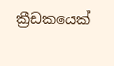ක්‍රීඩකයෙක්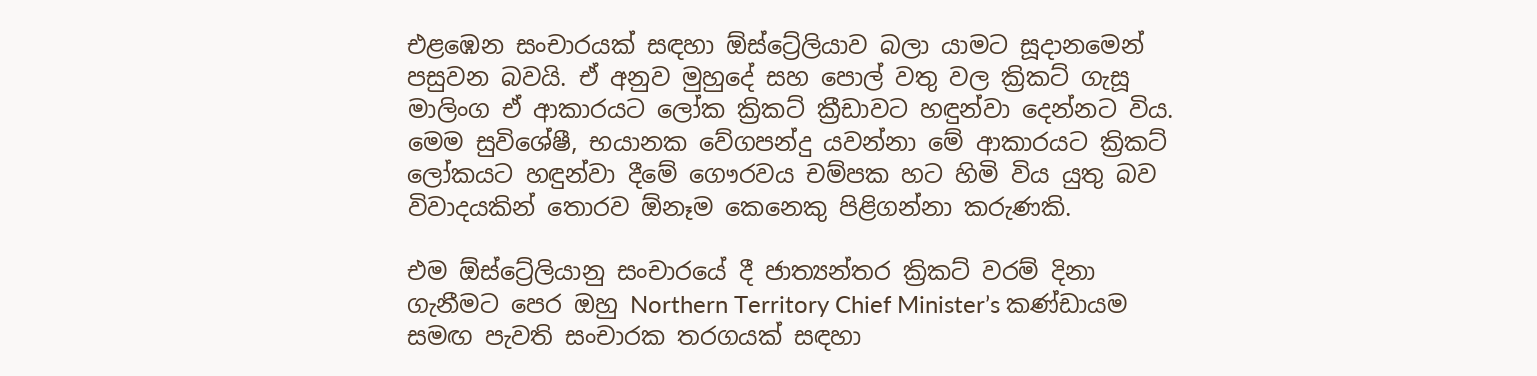එළඹෙන සංචාරයක් සඳහා ඕස්ට්‍රේලියාව බලා යාමට සූදානමෙන් පසුවන බවයි. ඒ අනුව මුහුදේ සහ පොල් වතු වල ක්‍රිකට් ගැසූ මාලිංග ඒ ආකාරයට ලෝක ක්‍රිකට් ක්‍රීඩාවට හඳුන්වා දෙන්නට විය. මෙම සුවිශේෂී, භයානක වේගපන්දු යවන්නා මේ ආකාරයට ක්‍රිකට් ලෝකයට හඳුන්වා දීමේ ගෞරවය චම්පක හට හිමි විය යුතු බව විවාදයකින් තොරව ඕනෑම කෙනෙකු පිළිගන්නා කරුණකි.

එම ඕස්ට්‍රේලියානු සංචාරයේ දී ජාත්‍යන්තර ක්‍රිකට් වරම් දිනා ගැනීමට පෙර ඔහු Northern Territory Chief Minister’s කණ්ඩායම සමඟ පැවති සංචාරක තරගයක් සඳහා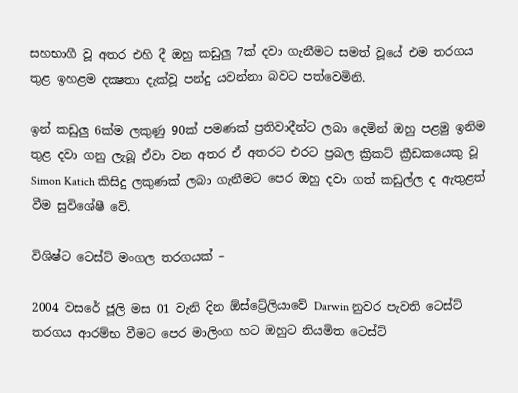සහභාගී වූ අතර එහි දී ඔහු කඩුලු 7ක් දවා ගැනීමට සමත් වූයේ එම තරගය තුළ ඉහළම දක්‍ෂතා දැක්වූ පන්දු යවන්නා බවට පත්වෙමිනි.

ඉන් කඩුලු 6ක්ම ලකුණු 90ක් පමණක් ප්‍රතිවාදීන්ට ලබා දෙමින් ඔහු පළමු ඉනිම තුළ දවා ගනු ලැබූ ඒවා වන අතර ඒ අතරට එරට ප්‍රබල ක්‍රිකට් ක්‍රීඩකයෙකු වූ Simon Katich කිසිදු ලකුණක් ලබා ගැනීමට පෙර ඔහු දවා ගත් කඩුල්ල ද ඇතුළත් වීම සුවිශේෂී වේ.

විශිෂ්ට ටෙස්ට් මංගල තරගයක් –

2004 වසරේ ජූලි මස 01 වැනි දින ඕස්ට්‍රේලියාවේ Darwin නුවර පැවති ටෙස්ට් තරගය ආරම්භ වීමට පෙර මාලිංග හට ඔහුට නියමිත ටෙස්ට්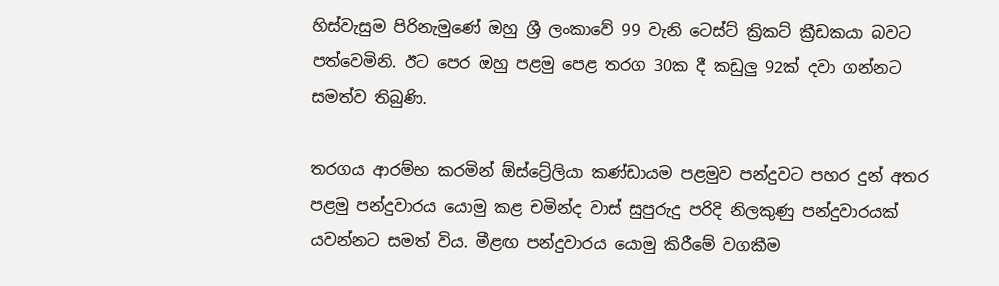හිස්වැසුම පිරිනැමුණේ ඔහු ශ්‍රී ලංකාවේ 99 වැනි ටෙස්ට් ක්‍රිකට් ක්‍රීඩකයා බවට පත්වෙමිනි. ඊට පෙර ඔහු පළමු පෙළ තරග 30ක දී කඩුලු 92ක් දවා ගන්නට සමත්ව තිබුණි.

තරගය ආරම්භ කරමින් ඕස්ට්‍රේලියා කණ්ඩායම පළමුව පන්දුවට පහර දුන් අතර පළමු පන්දුවාරය යොමු කළ චමින්ද වාස් සුපුරුදු පරිදි නිලකුණු පන්දුවාරයක් යවන්නට සමත් විය. මීළඟ පන්දුවාරය යොමු කිරීමේ වගකීම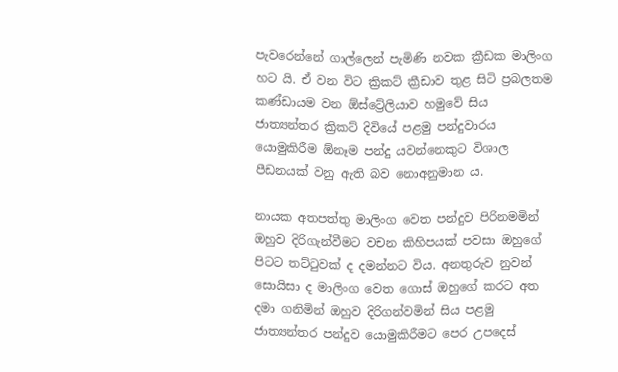පැවරෙන්නේ ගාල්ලෙන් පැමිණි නවක ක්‍රීඩක මාලිංග හට යි. ඒ වන විට ක්‍රිකට් ක්‍රීඩාව තුළ සිටි ප්‍රබලතම කණ්ඩායම වන ඕස්ට්‍රේලියාව හමුවේ සිය ජාත්‍යන්තර ක්‍රිකට් දිවියේ පළමු පන්දුවාරය යොමුකිරීම ඕනෑම පන්දු යවන්නෙකුට විශාල පීඩනයක් වනු ඇති බව නොඅනුමාන ය.

නායක අතපත්තු මාලිංග වෙත පන්දුව පිරිනමමින් ඔහුව දිරිගැන්වීමට වචන කිහිපයක් පවසා ඔහුගේ පිටට තට්ටුවක් ද දමන්නට විය. අනතුරුව නුවන් සොයිසා ද මාලිංග වෙත ගොස් ඔහුගේ කරට අත දමා ගනිමින් ඔහුව දිරිගන්වමින් සිය පළමු ජාත්‍යන්තර පන්දුව යොමුකිරීමට පෙර උපදෙස්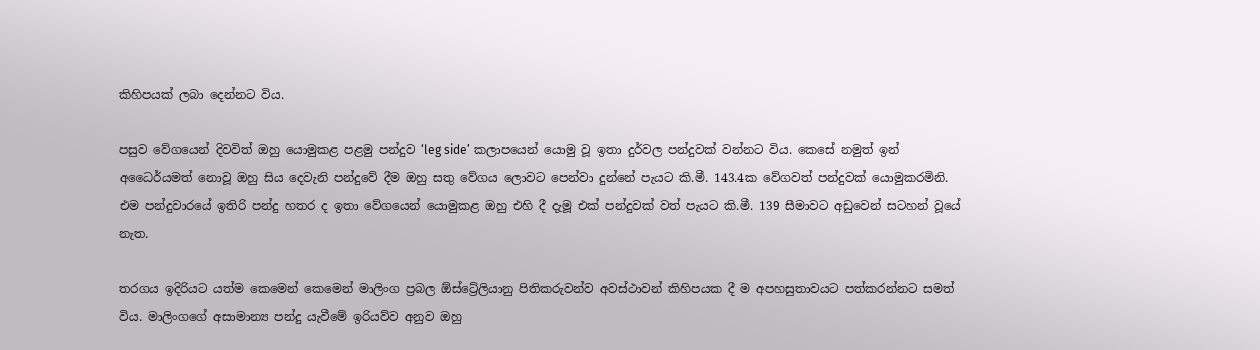කිහිපයක් ලබා දෙන්නට විය.

පසුව වේගයෙන් දිවවිත් ඔහු යොමුකළ පළමු පන්දුව ‘leg side’ කලාපයෙන් යොමු වූ ඉතා දුර්වල පන්දුවක් වන්නට විය. කෙසේ නමුත් ඉන් අධෛර්යමත් නොවූ ඔහු සිය දෙවැනි පන්දුවේ දීම ඔහු සතු වේගය ලොවට පෙන්වා දුන්නේ පැයට කි.මී. 143.4ක වේගවත් පන්දුවක් යොමුකරමිනි. එම පන්දුවාරයේ ඉතිරි පන්දු හතර ද ඉතා වේගයෙන් යොමුකළ ඔහු එහි දී දැමූ එක් පන්දුවක් වත් පැයට කි.මී. 139 සීමාවට අඩුවෙන් සටහන් වූයේ නැත.

තරගය ඉදිරියට යත්ම කෙමෙන් කෙමෙන් මාලිංග ප්‍රබල ඕස්ට්‍රේලියානු පිතිකරුවන්ව අවස්ථාවන් කිහිපයක දී ම අපහසුතාවයට පත්කරන්නට සමත් විය. මාලිංගගේ අසාමාන්‍ය පන්දු යැවීමේ ඉරියව්ව අනුව ඔහු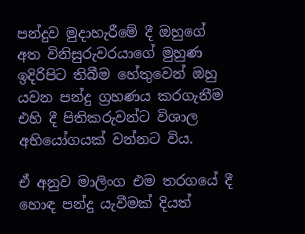පන්දුව මුදාහැරීමේ දී ඔහුගේ අත විනිසුරුවරයාගේ මුහුණ ඉදිරිපිට තිබීම හේතුවෙන් ඔහු යවන පන්දු ග්‍රහණය කරගැනීම එහි දී පිතිකරුවන්ට විශාල අභියෝගයක් වන්නට විය.

ඒ අනුව මාලිංග එම තරගයේ දී හොඳ පන්දු යැවීමක් දියත්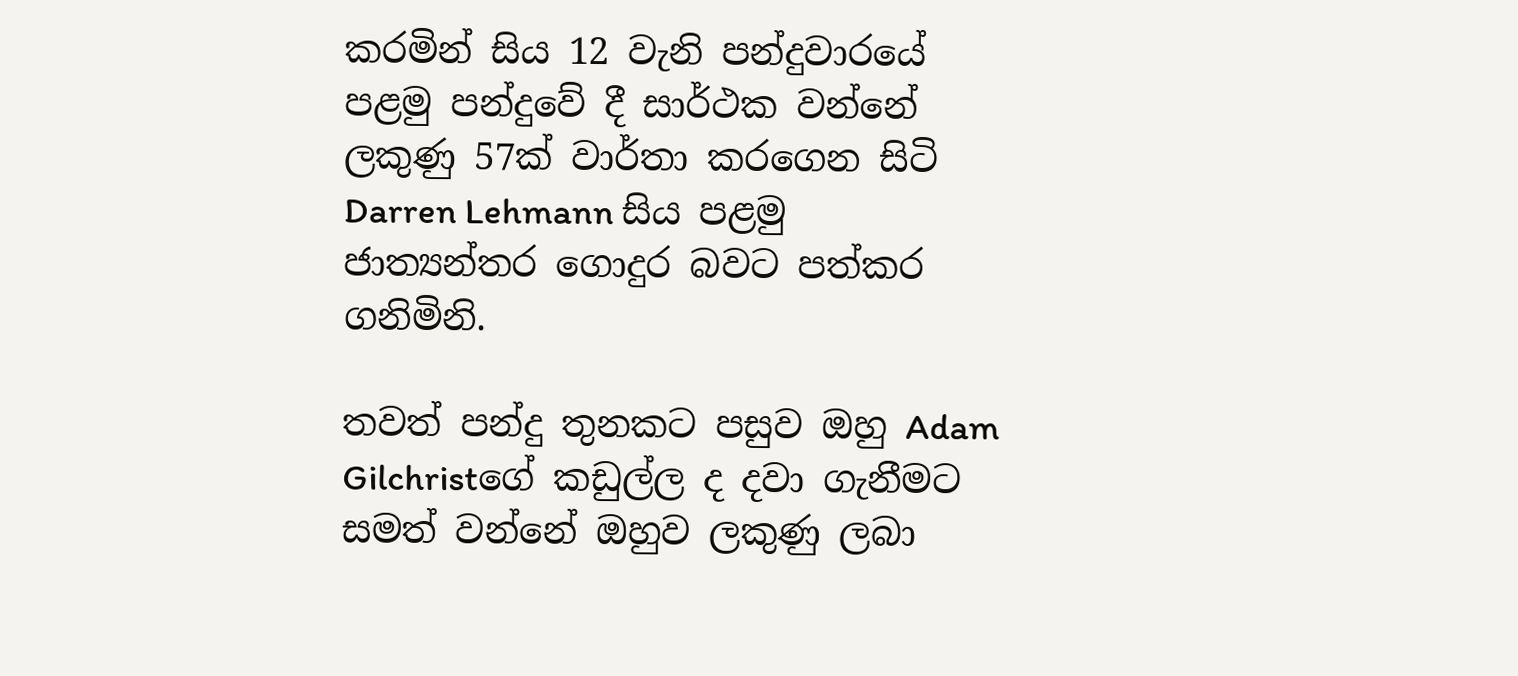කරමින් සිය 12 වැනි පන්දුවාරයේ පළමු පන්දුවේ දී සාර්ථක වන්නේ ලකුණු 57ක් වාර්තා කරගෙන සිටි Darren Lehmann සිය පළමු ජාත්‍යන්තර ගොදුර බවට පත්කර ගනිමිනි.

තවත් පන්දු තුනකට පසුව ඔහු Adam Gilchristගේ කඩුල්ල ද දවා ගැනීමට සමත් වන්නේ ඔහුව ලකුණු ලබා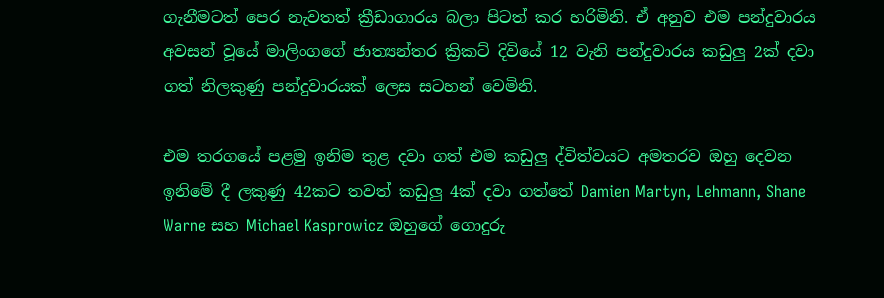ගැනීමටත් පෙර නැවතත් ක්‍රීඩාගාරය බලා පිටත් කර හරිමිනි. ඒ අනුව එම පන්දුවාරය අවසන් වූයේ මාලිංගගේ ජාත්‍යන්තර ක්‍රිකට් දිවියේ 12 වැනි පන්දුවාරය කඩුලු 2ක් දවා ගත් නිලකුණු පන්දුවාරයක් ලෙස සටහන් වෙමිනි.

එම තරගයේ පළමු ඉනිම තුළ දවා ගත් එම කඩුලු ද්විත්වයට අමතරව ඔහු දෙවන ඉනිමේ දී ලකුණු 42කට තවත් කඩුලු 4ක් දවා ගත්තේ Damien Martyn, Lehmann, Shane Warne සහ Michael Kasprowicz ඔහුගේ ගොදුරු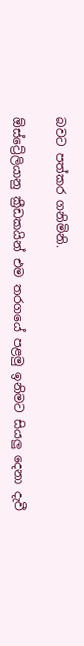බවට පත්කර ගනිමිනි.

ඕස්ට්‍රේලියානු ක්‍රීඩකයින් එම තරගයේ පළමු ඉනිමට සියලු දෙනා දැවී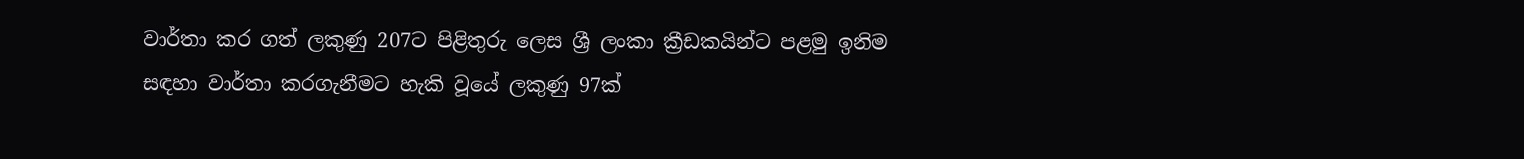වාර්තා කර ගත් ලකුණු 207ට පිළිතුරු ලෙස ශ්‍රී ලංකා ක්‍රීඩකයින්ට පළමු ඉනිම සඳහා වාර්තා කරගැනීමට හැකි වූයේ ලකුණු 97ක්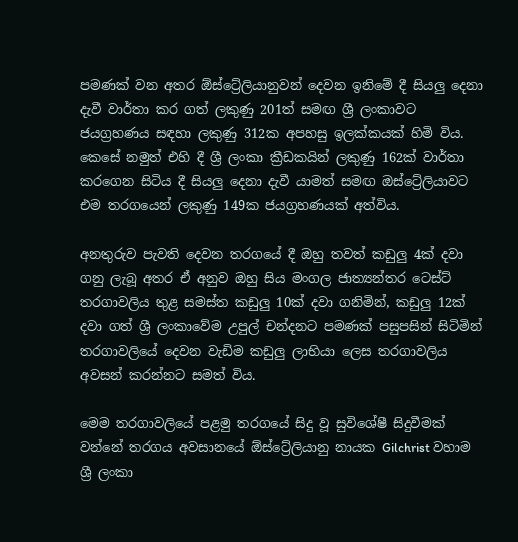පමණක් වන අතර ඕස්ට්‍රේලියානුවන් දෙවන ඉනිමේ දී සියලු දෙනා දැවී වාර්තා කර ගත් ලකුණු 201ත් සමඟ ශ්‍රී ලංකාවට ජයග්‍රහණය සඳහා ලකුණු 312ක අපහසු ඉලක්කයක් හිමි විය. කෙසේ නමුත් එහි දී ශ්‍රී ලංකා ක්‍රීඩකයින් ලකුණු 162ක් වාර්තා කරගෙන සිටිය දී සියලු දෙනා දැවී යාමත් සමඟ ඔස්ට්‍රේලියාවට එම තරගයෙන් ලකුණු 149ක ජයග්‍රහණයක් අත්විය.

අනතුරුව පැවති දෙවන තරගයේ දී ඔහු තවත් කඩුලු 4ක් දවා ගනු ලැබූ අතර ඒ අනුව ඔහු සිය මංගල ජාත්‍යන්තර ටෙස්ට් තරගාවලිය තුළ සමස්ත කඩුලු 10ක් දවා ගනිමින්, කඩුලු 12ක් දවා ගත් ශ්‍රී ලංකාවේම උපුල් චන්දනට පමණක් පසුපසින් සිටිමින් තරගාවලියේ දෙවන වැඩිම කඩුලු ලාභියා ලෙස තරගාවලිය අවසන් කරන්නට සමත් විය.

මෙම තරගාවලියේ පළමු තරගයේ සිදු වූ සුවිශේෂී සිදුවීමක් වන්නේ තරගය අවසානයේ ඕස්ට්‍රේලියානු නායක Gilchrist වහාම ශ්‍රී ලංකා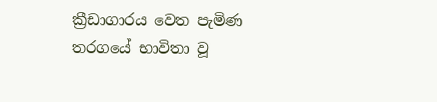ක්‍රීඩාගාරය වෙත පැමිණ තරගයේ භාවිතා වූ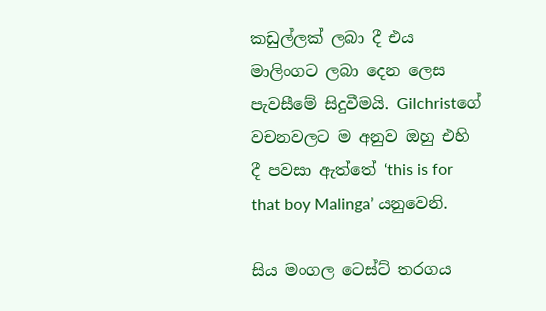කඩුල්ලක් ලබා දී එය මාලිංගට ලබා දෙන ලෙස පැවසීමේ සිදුවීමයි. Gilchristගේ වචනවලට ම අනුව ඔහු එහි දී පවසා ඇත්තේ ‘this is for that boy Malinga’ යනුවෙනි.

සිය මංගල ටෙස්ට් තරගය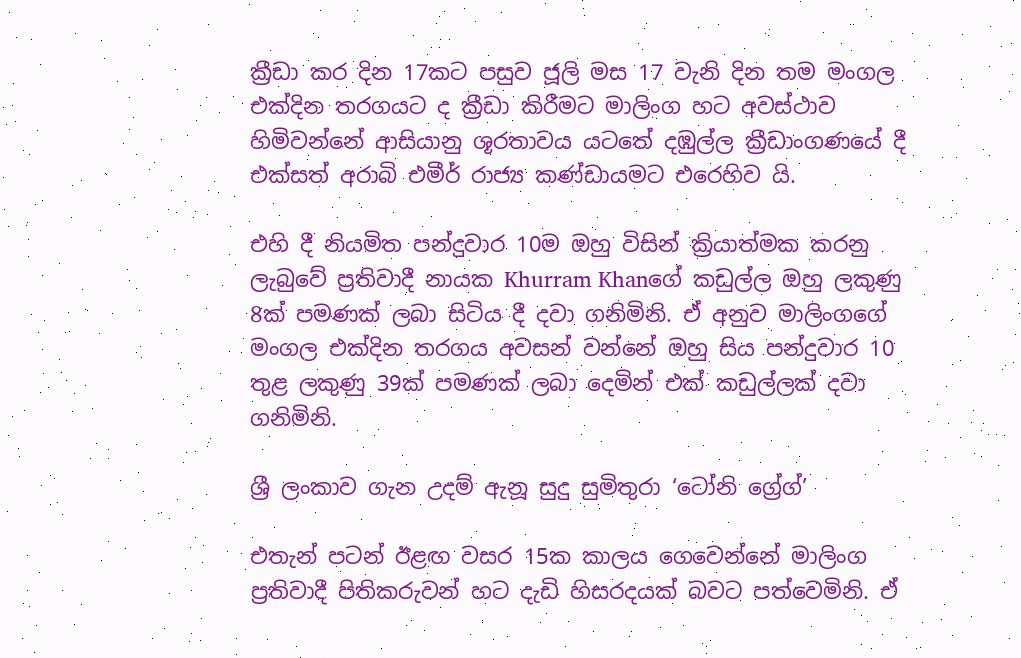ක්‍රීඩා කර දින 17කට පසුව ජූලි මස 17 වැනි දින තම මංගල එක්දින තරගයට ද ක්‍රීඩා කිරීමට මාලිංග හට අවස්ථාව හිමිවන්නේ ආසියානු ශූරතාවය යටතේ දඹුල්ල ක්‍රීඩාංගණයේ දී එක්සත් අරාබි එමීර් රාජ්‍ය කණ්ඩායමට එරෙහිව යි.

එහි දී නියමිත පන්දුවාර 10ම ඔහු විසින් ක්‍රියාත්මක කරනු ලැබුවේ ප්‍රතිවාදී නායක Khurram Khanගේ කඩුල්ල ඔහු ලකුණු 8ක් පමණක් ලබා සිටිය දී දවා ගනිමිනි. ඒ අනුව මාලිංගගේ මංගල එක්දින තරගය අවසන් වන්නේ ඔහු සිය පන්දුවාර 10 තුළ ලකුණු 39ක් පමණක් ලබා දෙමින් එක් කඩුල්ලක් දවා ගනිමිනි.

ශ්‍රී ලංකාව ගැන උදම් ඇනූ සුදු සුමිතුරා ‘ටෝනි ග්‍රේග්’

එතැන් පටන් ඊළඟ වසර 15ක කාලය ගෙවෙන්නේ මාලිංග ප්‍රතිවාදී පිතිකරුවන් හට දැඩි හිසරදයක් බවට පත්වෙමිනි. ඒ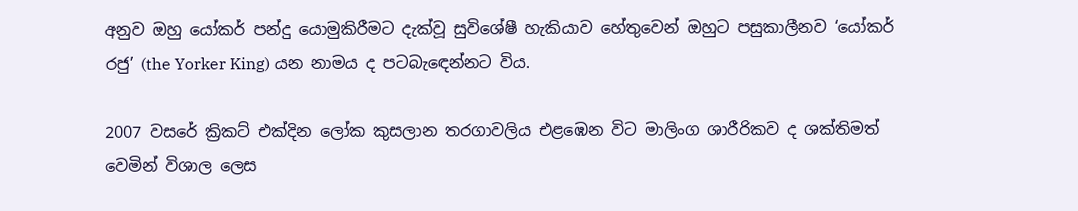අනුව ඔහු යෝකර් පන්දු යොමුකිරීමට දැක්වූ සුවිශේෂී හැකියාව හේතුවෙන් ඔහුට පසුකාලීනව ‘යෝකර් රජු’ (the Yorker King) යන නාමය ද පටබැඳෙන්නට විය.

2007 වසරේ ක්‍රිකට් එක්දින ලෝක කුසලාන තරගාවලිය එළඹෙන විට මාලිංග ශාරීරිකව ද ශක්තිමත් වෙමින් විශාල ලෙස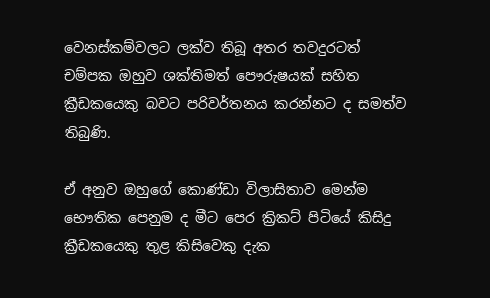වෙනස්කම්වලට ලක්ව තිබූ අතර තවදුරටත් චම්පක ඔහුව ශක්තිමත් පෞරුෂයක් සහිත ක්‍රීඩකයෙකු බවට පරිවර්තනය කරන්නට ද සමත්ව තිබුණි.

ඒ අනුව ඔහුගේ කොණ්ඩා විලාසිතාව මෙන්ම භෞතික පෙනුම ද මීට පෙර ක්‍රිකට් පිටියේ කිසිදු ක්‍රීඩකයෙකු තුළ කිසිවෙකු දැක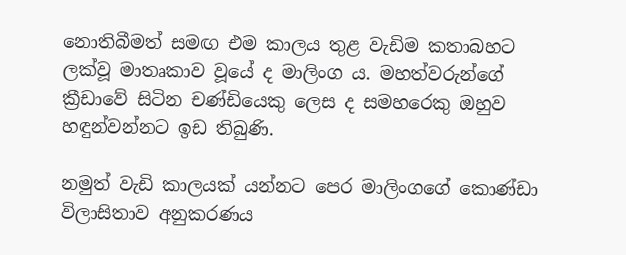නොතිබීමත් සමඟ එම කාලය තුළ වැඩිම කතාබහට ලක්වූ මාතෘකාව වූයේ ද මාලිංග ය. මහත්වරුන්ගේ ක්‍රීඩාවේ සිටින චණ්ඩියෙකු ලෙස ද සමහරෙකු ඔහුව හඳුන්වන්නට ඉඩ තිබුණි.

නමුත් වැඩි කාලයක් යන්නට පෙර මාලිංගගේ කොණ්ඩා විලාසිතාව අනුකරණය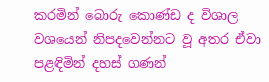කරමින් බොරු කොණ්ඩ ද විශාල වශයෙන් නිපදවෙන්නට වූ අතර ඒවා පළඳිමින් දහස් ගණන්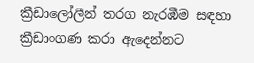ක්‍රීඩාලෝලීන් තරග නැරඹීම සඳහා ක්‍රීඩාංගණ කරා ඇදෙන්නට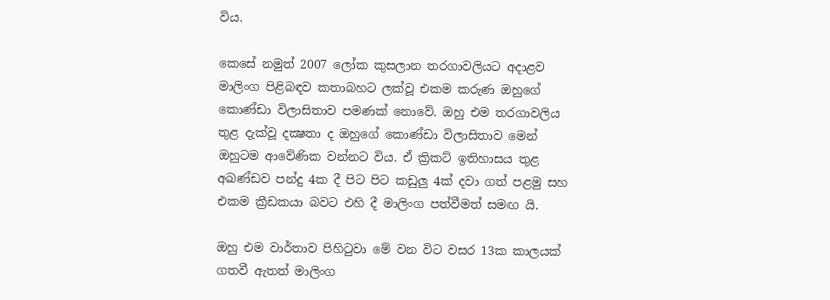විය.

කෙසේ නමුත් 2007 ලෝක කුසලාන තරගාවලියට අදාළව මාලිංග පිළිබඳව කතාබහට ලක්වූ එකම කරුණ ඔහුගේ කොණ්ඩා විලාසිතාව පමණක් නොවේ. ඔහු එම තරගාවලිය තුළ දැක්වූ දක්‍ෂතා ද ඔහුගේ කොණ්ඩා විලාසිතාව මෙන් ඔහුටම ආවේණික වන්නට විය. ඒ ක්‍රිකට් ඉතිහාසය තුළ අඛණ්ඩව පන්දු 4ක දී පිට පිට කඩුලු 4ක් දවා ගත් පළමු සහ එකම ක්‍රීඩකයා බවට එහි දී මාලිංග පත්වීමත් සමඟ යි.

ඔහු එම වාර්තාව පිහිටුවා මේ වන විට වසර 13ක කාලයක් ගතවී ඇතත් මාලිංග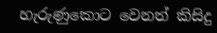හැරුණුකොට වෙනත් කිසිදු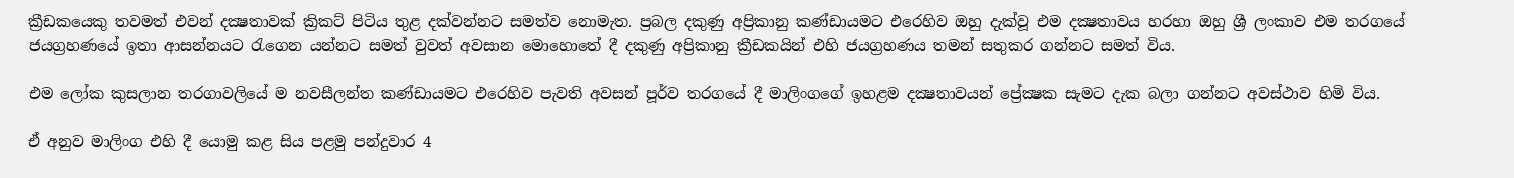ක්‍රීඩකයෙකු තවමත් එවන් දක්‍ෂතාවක් ක්‍රිකට් පිටිය තුළ දක්වන්නට සමත්ව නොමැත. ප්‍රබල දකුණු අප්‍රිකානු කණ්ඩායමට එරෙහිව ඔහු දැක්වූ එම දක්‍ෂතාවය හරහා ඔහු ශ්‍රී ලංකාව එම තරගයේ ජයග්‍රහණයේ ඉතා ආසන්නයට රැගෙන යන්නට සමත් වුවත් අවසාන මොහොතේ දී දකුණු අප්‍රිකානු ක්‍රීඩකයින් එහි ජයග්‍රහණය තමන් සතුකර ගන්නට සමත් විය.

එම ලෝක කුසලාන තරගාවලියේ ම නවසීලන්ත කණ්ඩායමට එරෙහිව පැවති අවසන් පූර්ව තරගයේ දී මාලිංගගේ ඉහළම දක්‍ෂතාවයන් ප්‍රේක්‍ෂක සැමට දැක බලා ගන්නට අවස්ථාව හිමි විය.

ඒ අනුව මාලිංග එහි දී යොමු කළ සිය පළමු පන්දුවාර 4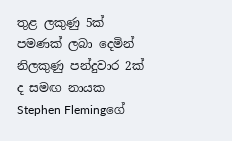තුළ ලකුණු 5ක් පමණක් ලබා දෙමින් නිලකුණු පන්දුවාර 2ක් ද සමඟ නායක Stephen Flemingගේ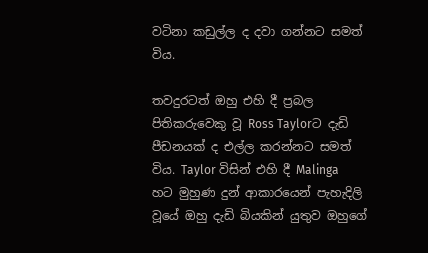වටිනා කඩුල්ල ද දවා ගන්නට සමත් විය.

තවදුරටත් ඔහු එහි දී ප්‍රබල පිතිකරුවෙකු වූ Ross Taylorට දැඩි පීඩනයක් ද එල්ල කරන්නට සමත් විය. Taylor විසින් එහි දී Malinga හට මුහුණ දුන් ආකාරයෙන් පැහැදිලි වූයේ ඔහු දැඩි බියකින් යුතුව ඔහුගේ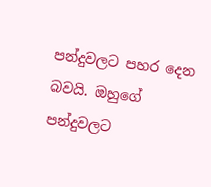පන්දුවලට පහර දෙන බවයි. ඔහුගේ පන්දුවලට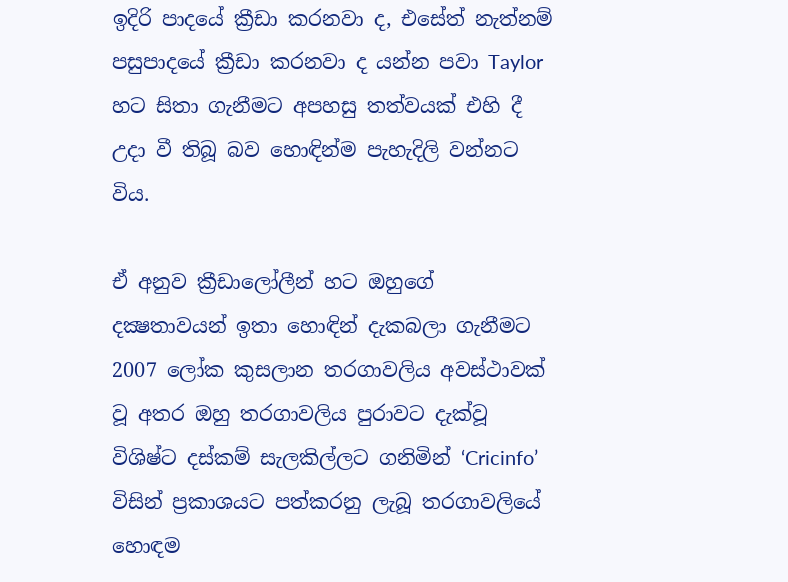ඉදිරි පාදයේ ක්‍රීඩා කරනවා ද, එසේත් නැත්නම් පසුපාදයේ ක්‍රීඩා කරනවා ද යන්න පවා Taylor හට සිතා ගැනීමට අපහසු තත්වයක් එහි දී උදා වී තිබූ බව හොඳින්ම පැහැදිලි වන්නට විය.

ඒ අනුව ක්‍රීඩාලෝලීන් හට ඔහුගේ දක්‍ෂතාවයන් ඉතා හොඳින් දැකබලා ගැනීමට 2007 ලෝක කුසලාන තරගාවලිය අවස්ථාවක් වූ අතර ඔහු තරගාවලිය පුරාවට දැක්වූ විශිෂ්ට දස්කම් සැලකිල්ලට ගනිමින් ‘Cricinfo’ විසින් ප්‍රකාශයට පත්කරනු ලැබූ තරගාවලියේ හොඳම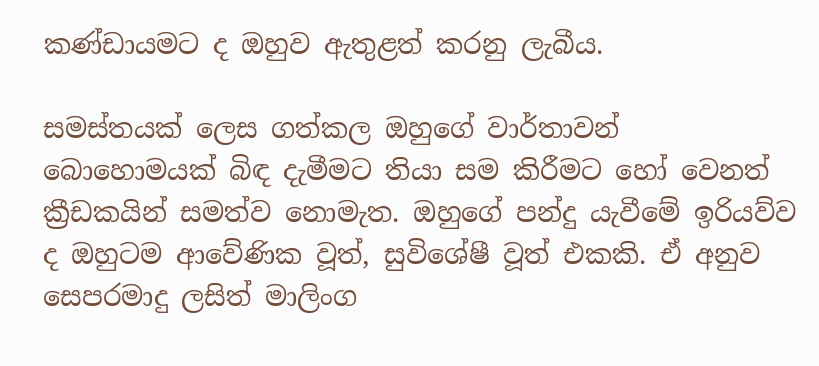කණ්ඩායමට ද ඔහුව ඇතුළත් කරනු ලැබීය.

සමස්තයක් ලෙස ගත්කල ඔහුගේ වාර්තාවන් බොහොමයක් බිඳ දැමීමට තියා සම කිරීමට හෝ වෙනත් ක්‍රීඩකයින් සමත්ව නොමැත. ඔහුගේ පන්දු යැවීමේ ඉරියව්ව ද ඔහුටම ආවේණික වූත්, සුවිශේෂී වූත් එකකි. ඒ අනුව සෙපරමාදු ලසිත් මාලිංග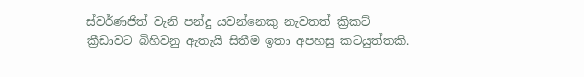ස්වර්ණජිත් වැනි පන්දු යවන්නෙකු නැවතත් ක්‍රිකට් ක්‍රීඩාවට බිහිවනු ඇතැයි සිතීම ඉතා අපහසු කටයුත්තකි.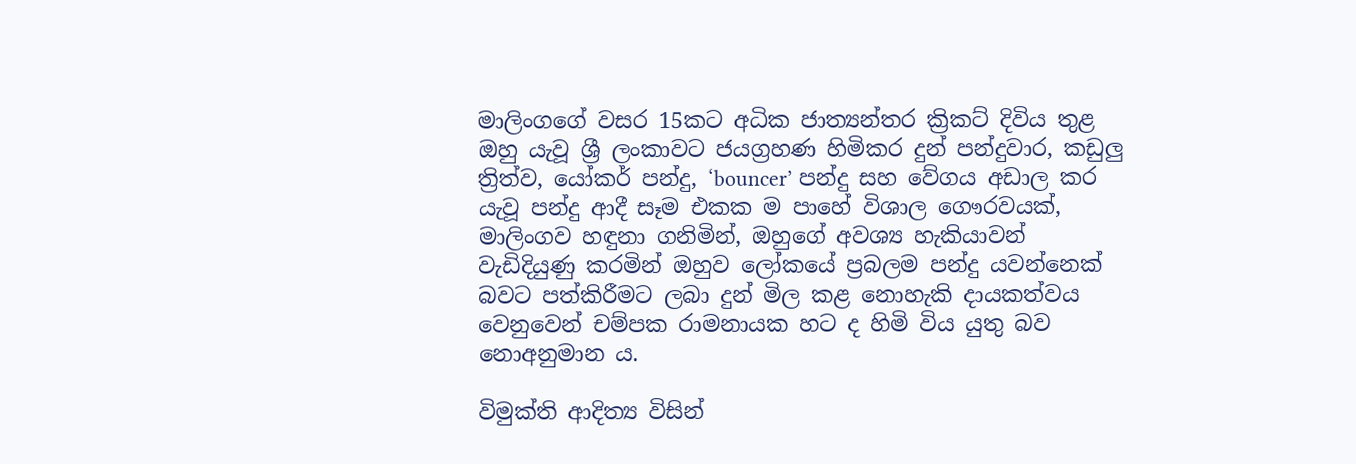මාලිංගගේ වසර 15කට අධික ජාත්‍යන්තර ක්‍රිකට් දිවිය තුළ ඔහු යැවූ ශ්‍රී ලංකාවට ජයග්‍රහණ හිමිකර දුන් පන්දුවාර, කඩුලු ත්‍රිත්ව, යෝකර් පන්දු, ‘bouncer’ පන්දු සහ වේගය අඩාල කර යැවූ පන්දු ආදී සෑම එකක ම පාහේ විශාල ගෞරවයක්,  මාලිංගව හඳුනා ගනිමින්, ඔහුගේ අවශ්‍ය හැකියාවන් වැඩිදියුණු කරමින් ඔහුව ලෝකයේ ප්‍රබලම පන්දු යවන්නෙක් බවට පත්කිරීමට ලබා දුන් මිල කළ නොහැකි දායකත්වය වෙනුවෙන් චම්පක රාමනායක හට ද හිමි විය යුතු බව නොඅනුමාන ය.

විමුක්ති ආදිත්‍ය විසින්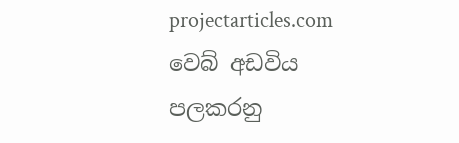projectarticles.com වෙබ් අඩවිය පලකරනු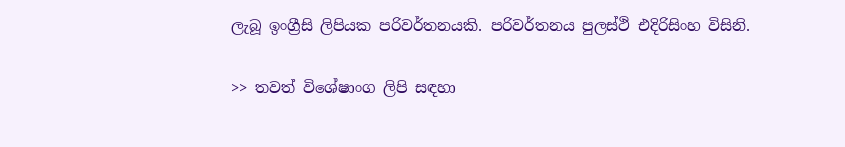ලැබූ ඉංග්‍රීසි ලිපියක පරිවර්තනයකි. පරිවර්තනය පුලස්ථි එදිරිසිංහ විසිනි.

>> තවත් විශේෂාංග ලිපි සඳහා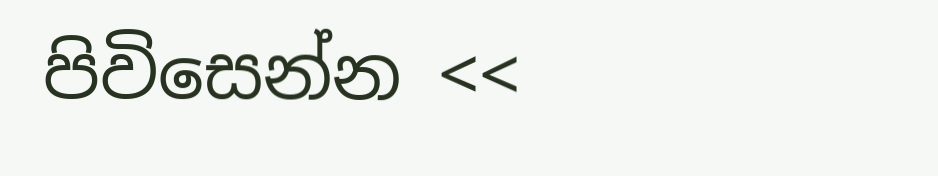පිවිසෙන්න <<